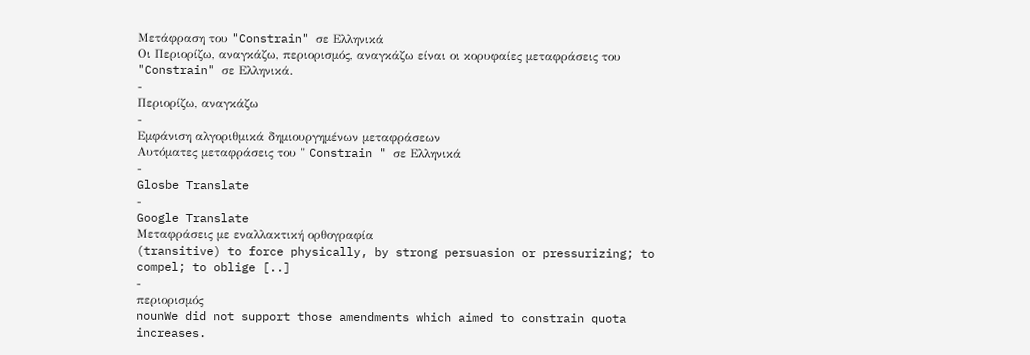Μετάφραση του "Constrain" σε Ελληνικά
Οι Περιορίζω, αναγκάζω, περιορισμός, αναγκάζω είναι οι κορυφαίες μεταφράσεις του "Constrain" σε Ελληνικά.
-
Περιορίζω, αναγκάζω
-
Εμφάνιση αλγοριθμικά δημιουργημένων μεταφράσεων
Αυτόματες μεταφράσεις του " Constrain " σε Ελληνικά
-
Glosbe Translate
-
Google Translate
Μεταφράσεις με εναλλακτική ορθογραφία
(transitive) to force physically, by strong persuasion or pressurizing; to compel; to oblige [..]
-
περιορισμός
nounWe did not support those amendments which aimed to constrain quota increases.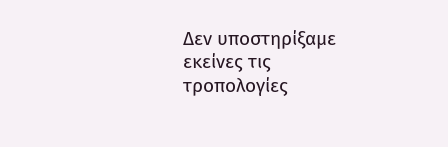Δεν υποστηρίξαμε εκείνες τις τροπολογίες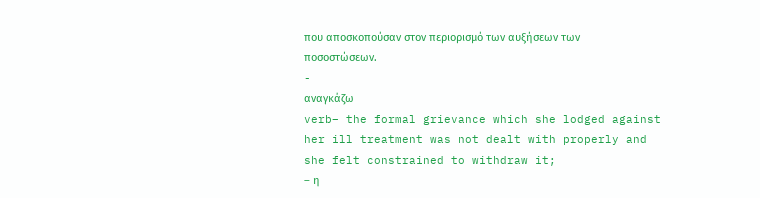που αποσκοπούσαν στον περιορισμό των αυξήσεων των ποσοστώσεων.
-
αναγκάζω
verb– the formal grievance which she lodged against her ill treatment was not dealt with properly and she felt constrained to withdraw it;
– η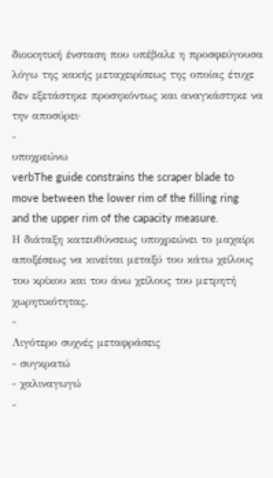διοικητική ένσταση που υπέβαλε η προσφεύγουσα λόγω της κακής μεταχειρίσεως της οποίας έτυχε δεν εξετάστηκε προσηκόντως και αναγκάστηκε να την αποσύρει·
-
υποχρεώνω
verbThe guide constrains the scraper blade to move between the lower rim of the filling ring and the upper rim of the capacity measure.
Η διάταξη κατευθύνσεως υποχρεώνει το μαχαίρι αποξέσεως να κινείται μεταξύ του κάτω χείλους του κρίκου και του άνω χείλους του μετρητή χωρητικότητας.
-
Λιγότερο συχνές μεταφράσεις
- συγκρατώ
- χαλιναγωγώ
-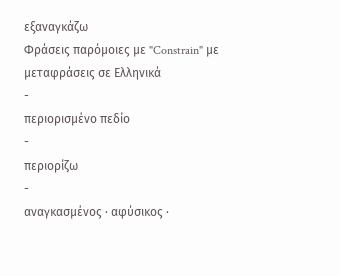εξαναγκάζω
Φράσεις παρόμοιες με "Constrain" με μεταφράσεις σε Ελληνικά
-
περιορισμένο πεδίο
-
περιορίζω
-
αναγκασμένος · αφύσικος ·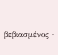βεβιασμένος ·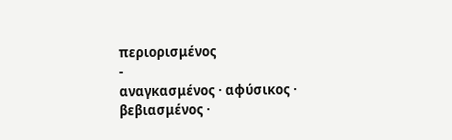περιορισμένος
-
αναγκασμένος · αφύσικος · βεβιασμένος ·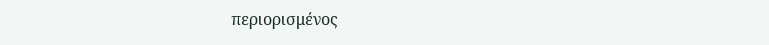περιορισμένος